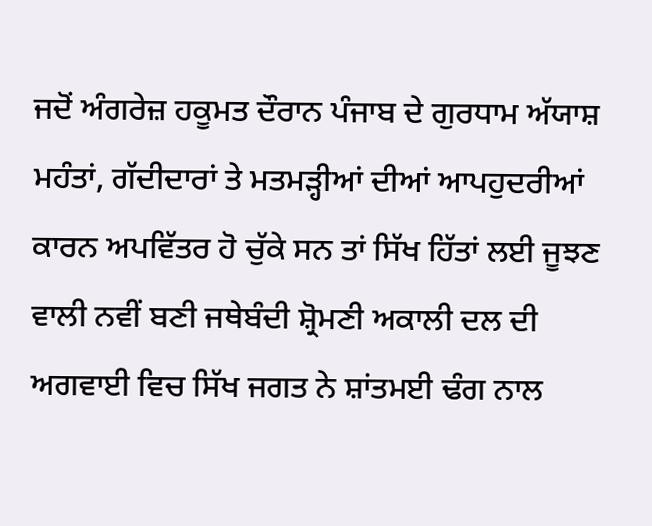ਜਦੋਂ ਅੰਗਰੇਜ਼ ਹਕੂਮਤ ਦੌਰਾਨ ਪੰਜਾਬ ਦੇ ਗੁਰਧਾਮ ਅੱਯਾਸ਼ ਮਹੰਤਾਂ, ਗੱਦੀਦਾਰਾਂ ਤੇ ਮਤਮੜ੍ਹੀਆਂ ਦੀਆਂ ਆਪਹੁਦਰੀਆਂ ਕਾਰਨ ਅਪਵਿੱਤਰ ਹੋ ਚੁੱਕੇ ਸਨ ਤਾਂ ਸਿੱਖ ਹਿੱਤਾਂ ਲਈ ਜੂਝਣ ਵਾਲੀ ਨਵੀਂ ਬਣੀ ਜਥੇਬੰਦੀ ਸ਼੍ਰੋਮਣੀ ਅਕਾਲੀ ਦਲ ਦੀ ਅਗਵਾਈ ਵਿਚ ਸਿੱਖ ਜਗਤ ਨੇ ਸ਼ਾਂਤਮਈ ਢੰਗ ਨਾਲ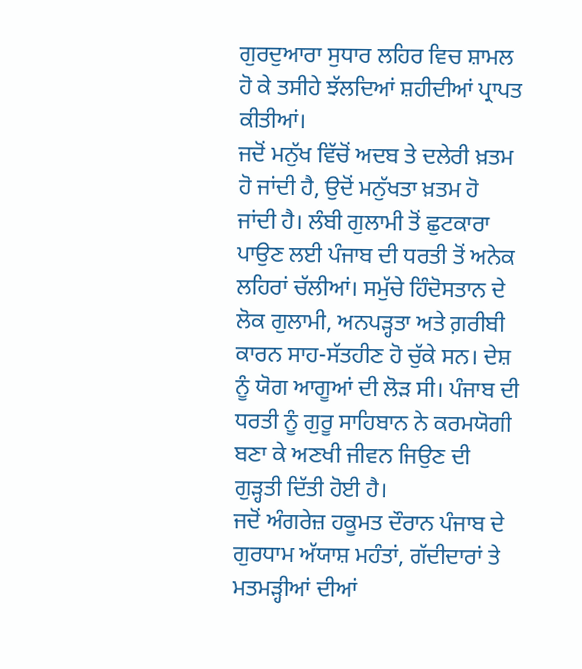ਗੁਰਦੁਆਰਾ ਸੁਧਾਰ ਲਹਿਰ ਵਿਚ ਸ਼ਾਮਲ ਹੋ ਕੇ ਤਸੀਹੇ ਝੱਲਦਿਆਂ ਸ਼ਹੀਦੀਆਂ ਪ੍ਰਾਪਤ ਕੀਤੀਆਂ।
ਜਦੋਂ ਮਨੁੱਖ ਵਿੱਚੋਂ ਅਦਬ ਤੇ ਦਲੇਰੀ ਖ਼ਤਮ ਹੋ ਜਾਂਦੀ ਹੈ, ਉਦੋਂ ਮਨੁੱਖਤਾ ਖ਼ਤਮ ਹੋ ਜਾਂਦੀ ਹੈ। ਲੰਬੀ ਗੁਲਾਮੀ ਤੋਂ ਛੁਟਕਾਰਾ ਪਾਉਣ ਲਈ ਪੰਜਾਬ ਦੀ ਧਰਤੀ ਤੋਂ ਅਨੇਕ ਲਹਿਰਾਂ ਚੱਲੀਆਂ। ਸਮੁੱਚੇ ਹਿੰਦੋਸਤਾਨ ਦੇ ਲੋਕ ਗੁਲਾਮੀ, ਅਨਪੜ੍ਹਤਾ ਅਤੇ ਗ਼ਰੀਬੀ ਕਾਰਨ ਸਾਹ-ਸੱਤਹੀਣ ਹੋ ਚੁੱਕੇ ਸਨ। ਦੇਸ਼ ਨੂੰ ਯੋਗ ਆਗੂਆਂ ਦੀ ਲੋੜ ਸੀ। ਪੰਜਾਬ ਦੀ ਧਰਤੀ ਨੂੰ ਗੁਰੂ ਸਾਹਿਬਾਨ ਨੇ ਕਰਮਯੋਗੀ ਬਣਾ ਕੇ ਅਣਖੀ ਜੀਵਨ ਜਿਉਣ ਦੀ ਗੁੜ੍ਹਤੀ ਦਿੱਤੀ ਹੋਈ ਹੈ।
ਜਦੋਂ ਅੰਗਰੇਜ਼ ਹਕੂਮਤ ਦੌਰਾਨ ਪੰਜਾਬ ਦੇ ਗੁਰਧਾਮ ਅੱਯਾਸ਼ ਮਹੰਤਾਂ, ਗੱਦੀਦਾਰਾਂ ਤੇ ਮਤਮੜ੍ਹੀਆਂ ਦੀਆਂ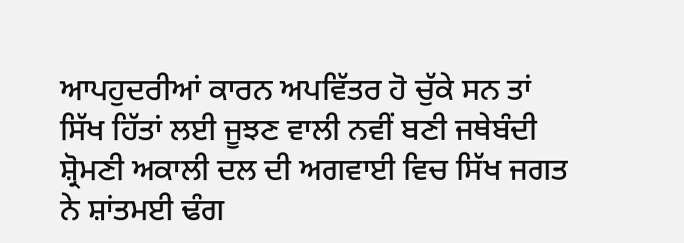ਆਪਹੁਦਰੀਆਂ ਕਾਰਨ ਅਪਵਿੱਤਰ ਹੋ ਚੁੱਕੇ ਸਨ ਤਾਂ ਸਿੱਖ ਹਿੱਤਾਂ ਲਈ ਜੂਝਣ ਵਾਲੀ ਨਵੀਂ ਬਣੀ ਜਥੇਬੰਦੀ ਸ਼੍ਰੋਮਣੀ ਅਕਾਲੀ ਦਲ ਦੀ ਅਗਵਾਈ ਵਿਚ ਸਿੱਖ ਜਗਤ ਨੇ ਸ਼ਾਂਤਮਈ ਢੰਗ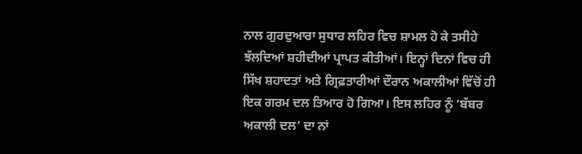ਨਾਲ ਗੁਰਦੁਆਰਾ ਸੁਧਾਰ ਲਹਿਰ ਵਿਚ ਸ਼ਾਮਲ ਹੋ ਕੇ ਤਸੀਹੇ ਝੱਲਦਿਆਂ ਸ਼ਹੀਦੀਆਂ ਪ੍ਰਾਪਤ ਕੀਤੀਆਂ। ਇਨ੍ਹਾਂ ਦਿਨਾਂ ਵਿਚ ਹੀ ਸਿੱਖ ਸ਼ਹਾਦਤਾਂ ਅਤੇ ਗ੍ਰਿਫ਼ਤਾਰੀਆਂ ਦੌਰਾਨ ਅਕਾਲੀਆਂ ਵਿੱਚੋਂ ਹੀ ਇਕ ਗਰਮ ਦਲ ਤਿਆਰ ਹੋ ਗਿਆ। ਇਸ ਲਹਿਰ ਨੂੰ ‘ਬੱਬਰ ਅਕਾਲੀ ਦਲ’ ਦਾ ਨਾਂ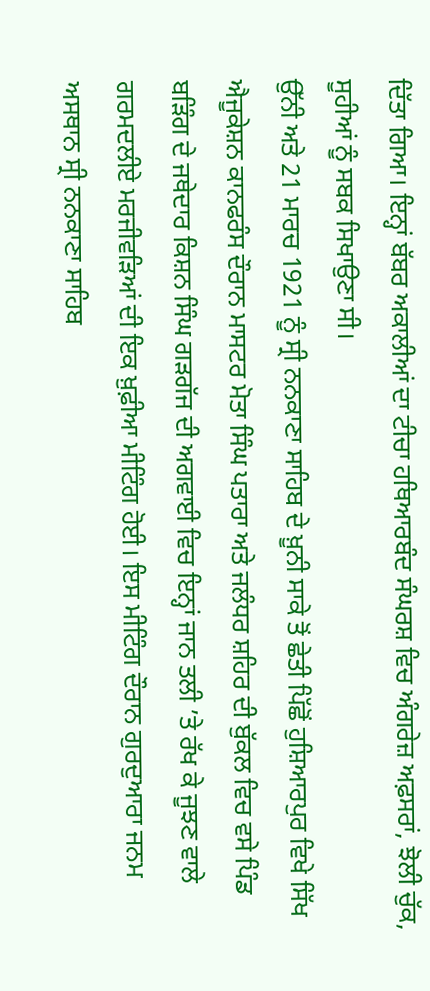ਦਿੱਤਾ ਗਿਆ। ਇਨ੍ਹਾਂ ਬੱਬਰ ਅਕਾਲੀਆਂ ਦਾ ਟੀਚਾ ਹਥਿਆਰਬੰਦ ਸੰਘਰਸ਼ ਵਿਚ ਅੰਗਰੇਜ਼ ਅਫ਼ਸਰਾਂ, ਝੋਲੀ ਚੁੱਕ, ਸੂਹੀਆਂ ਨੂੰ ਸਬਕ ਸਿਖਾਉਣਾ ਸੀ।
ਉੱਨੀ ਅਤੇ 21 ਮਾਰਚ 1921 ਨੂੰ ਸ੍ਰੀ ਨਨਕਾਣਾ ਸਾਹਿਬ ਦੇ ਖ਼ੂਨੀ ਸਾਕੇ ਤੋਂ ਛੇਤੀ ਪਿੱਛੋਂ ਹੁਸ਼ਿਆਰਪੁਰ ਵਿਖੇ ਸਿੱਖ ਐਜੂਕੇਸ਼ਨ ਕਾਨਫਰੰਸ ਦੌਰਾਨ ਮਾਸਟਰ ਮੋਤਾ ਸਿੰਘ ਪਤਾਰਾ ਅਤੇ ਜਲੰਧਰ ਸ਼ਹਿਰ ਦੀ ਬੁੱਕਲ ਵਿਚ ਵਸੇ ਪਿੰਡ ਬੜਿੰਗ ਦੇ ਜਥੇਦਾਰ ਕਿਸ਼ਨ ਸਿੰਘ ਗੜਗੱਜ ਦੀ ਅਗਵਾਈ ਵਿਚ ਇਨ੍ਹਾਂ ਜਾਨ ਤਲੀ ’ਤੇ ਰੱਖ ਕੇ ਜੂਝਣ ਵਾਲੇ ਗਰਮਦਲੀਏ ਮਰਜੀਵੜਿਆਂ ਦੀ ਇਕ ਖ਼ੁਫ਼ੀਆ ਮੀਟਿੰਗ ਹੋਈ। ਇਸ ਮੀਟਿੰਗ ਦੌਰਾਨ ਗੁਰਦੁਆਰਾ ਜਨਮ ਅਸਥਾਨ ਸ੍ਰੀ ਨਨਕਾਣਾ ਸਾਹਿਬ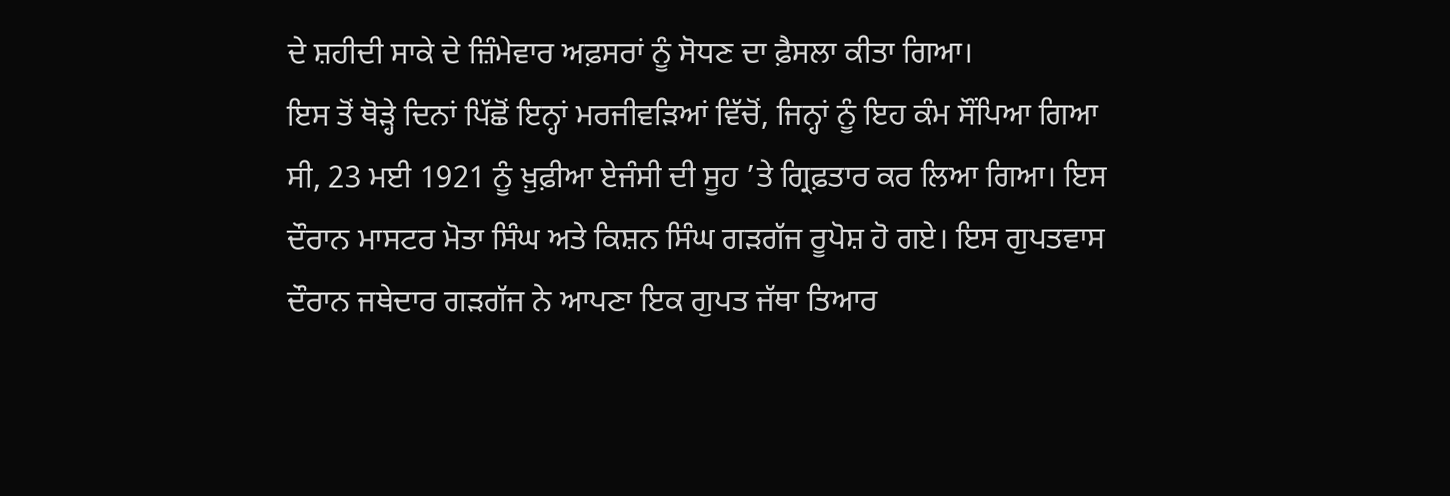ਦੇ ਸ਼ਹੀਦੀ ਸਾਕੇ ਦੇ ਜ਼ਿੰਮੇਵਾਰ ਅਫ਼ਸਰਾਂ ਨੂੰ ਸੋਧਣ ਦਾ ਫ਼ੈਸਲਾ ਕੀਤਾ ਗਿਆ।
ਇਸ ਤੋਂ ਥੋੜ੍ਹੇ ਦਿਨਾਂ ਪਿੱਛੋਂ ਇਨ੍ਹਾਂ ਮਰਜੀਵੜਿਆਂ ਵਿੱਚੋਂ, ਜਿਨ੍ਹਾਂ ਨੂੰ ਇਹ ਕੰਮ ਸੌਂਪਿਆ ਗਿਆ ਸੀ, 23 ਮਈ 1921 ਨੂੰ ਖ਼ੁਫ਼ੀਆ ਏਜੰਸੀ ਦੀ ਸੂਹ ’ਤੇ ਗ੍ਰਿਫ਼ਤਾਰ ਕਰ ਲਿਆ ਗਿਆ। ਇਸ ਦੌਰਾਨ ਮਾਸਟਰ ਮੋਤਾ ਸਿੰਘ ਅਤੇ ਕਿਸ਼ਨ ਸਿੰਘ ਗੜਗੱਜ ਰੂਪੋਸ਼ ਹੋ ਗਏ। ਇਸ ਗੁਪਤਵਾਸ ਦੌਰਾਨ ਜਥੇਦਾਰ ਗੜਗੱਜ ਨੇ ਆਪਣਾ ਇਕ ਗੁਪਤ ਜੱਥਾ ਤਿਆਰ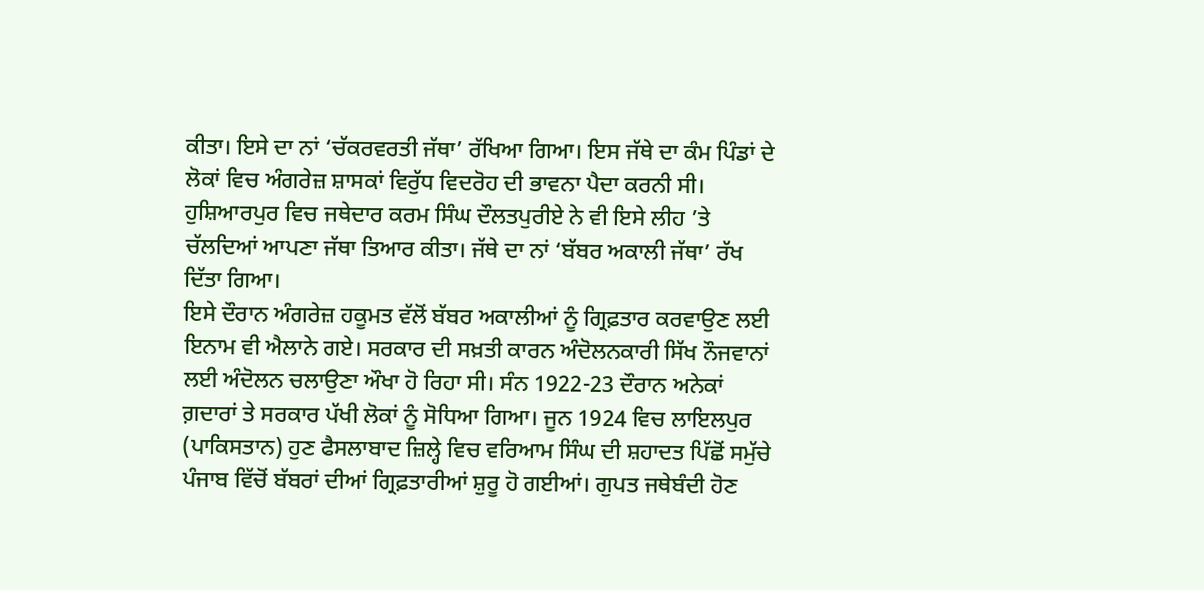ਕੀਤਾ। ਇਸੇ ਦਾ ਨਾਂ ‘ਚੱਕਰਵਰਤੀ ਜੱਥਾ’ ਰੱਖਿਆ ਗਿਆ। ਇਸ ਜੱਥੇ ਦਾ ਕੰਮ ਪਿੰਡਾਂ ਦੇ ਲੋਕਾਂ ਵਿਚ ਅੰਗਰੇਜ਼ ਸ਼ਾਸਕਾਂ ਵਿਰੁੱਧ ਵਿਦਰੋਹ ਦੀ ਭਾਵਨਾ ਪੈਦਾ ਕਰਨੀ ਸੀ। ਹੁਸ਼ਿਆਰਪੁਰ ਵਿਚ ਜਥੇਦਾਰ ਕਰਮ ਸਿੰਘ ਦੌਲਤਪੁਰੀਏ ਨੇ ਵੀ ਇਸੇ ਲੀਹ ’ਤੇ ਚੱਲਦਿਆਂ ਆਪਣਾ ਜੱਥਾ ਤਿਆਰ ਕੀਤਾ। ਜੱਥੇ ਦਾ ਨਾਂ ‘ਬੱਬਰ ਅਕਾਲੀ ਜੱਥਾ’ ਰੱਖ ਦਿੱਤਾ ਗਿਆ।
ਇਸੇ ਦੌਰਾਨ ਅੰਗਰੇਜ਼ ਹਕੂਮਤ ਵੱਲੋਂ ਬੱਬਰ ਅਕਾਲੀਆਂ ਨੂੰ ਗ੍ਰਿਫ਼ਤਾਰ ਕਰਵਾਉਣ ਲਈ ਇਨਾਮ ਵੀ ਐਲਾਨੇ ਗਏ। ਸਰਕਾਰ ਦੀ ਸਖ਼ਤੀ ਕਾਰਨ ਅੰਦੋਲਨਕਾਰੀ ਸਿੱਖ ਨੌਜਵਾਨਾਂ ਲਈ ਅੰਦੋਲਨ ਚਲਾਉਣਾ ਔਖਾ ਹੋ ਰਿਹਾ ਸੀ। ਸੰਨ 1922-23 ਦੌਰਾਨ ਅਨੇਕਾਂ ਗ਼ਦਾਰਾਂ ਤੇ ਸਰਕਾਰ ਪੱਖੀ ਲੋਕਾਂ ਨੂੰ ਸੋਧਿਆ ਗਿਆ। ਜੂਨ 1924 ਵਿਚ ਲਾਇਲਪੁਰ (ਪਾਕਿਸਤਾਨ) ਹੁਣ ਫੈਸਲਾਬਾਦ ਜ਼ਿਲ੍ਹੇ ਵਿਚ ਵਰਿਆਮ ਸਿੰਘ ਦੀ ਸ਼ਹਾਦਤ ਪਿੱਛੋਂ ਸਮੁੱਚੇ ਪੰਜਾਬ ਵਿੱਚੋਂ ਬੱਬਰਾਂ ਦੀਆਂ ਗ੍ਰਿਫ਼ਤਾਰੀਆਂ ਸ਼ੁਰੂ ਹੋ ਗਈਆਂ। ਗੁਪਤ ਜਥੇਬੰਦੀ ਹੋਣ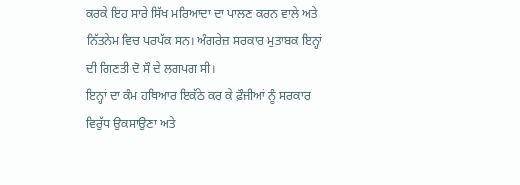ਕਰਕੇ ਇਹ ਸਾਰੇ ਸਿੱਖ ਮਰਿਆਦਾ ਦਾ ਪਾਲਣ ਕਰਨ ਵਾਲੇ ਅਤੇ ਨਿੱਤਨੇਮ ਵਿਚ ਪਰਪੱਕ ਸਨ। ਅੰਗਰੇਜ਼ ਸਰਕਾਰ ਮੁਤਾਬਕ ਇਨ੍ਹਾਂ ਦੀ ਗਿਣਤੀ ਦੋ ਸੌ ਦੇ ਲਗਪਗ ਸੀ।
ਇਨ੍ਹਾਂ ਦਾ ਕੰਮ ਹਥਿਆਰ ਇਕੱਠੇ ਕਰ ਕੇ ਫ਼ੌਜੀਆਂ ਨੂੰ ਸਰਕਾਰ ਵਿਰੁੱਧ ਉਕਸਾਉਣਾ ਅਤੇ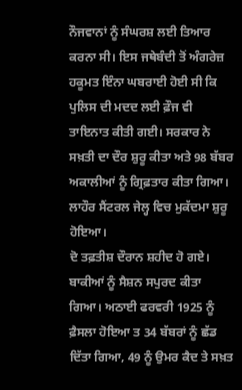ਨੌਜਵਾਨਾਂ ਨੂੰ ਸੰਘਰਸ਼ ਲਈ ਤਿਆਰ ਕਰਨਾ ਸੀ। ਇਸ ਜਥੇਬੰਦੀ ਤੋਂ ਅੰਗਰੇਜ਼ ਹਕੂਮਤ ਇੰਨਾ ਘਬਰਾਈ ਹੋਈ ਸੀ ਕਿ ਪੁਲਿਸ ਦੀ ਮਦਦ ਲਈ ਫ਼ੌਜ ਵੀ ਤਾਇਨਾਤ ਕੀਤੀ ਗਈ। ਸਰਕਾਰ ਨੇ ਸਖ਼ਤੀ ਦਾ ਦੌਰ ਸ਼ੁਰੂ ਕੀਤਾ ਅਤੇ 98 ਬੱਬਰ ਅਕਾਲੀਆਂ ਨੂੰ ਗ੍ਰਿਫ਼ਤਾਰ ਕੀਤਾ ਗਿਆ। ਲਾਹੌਰ ਸੈਂਟਰਲ ਜੇਲ੍ਹ ਵਿਚ ਮੁਕੱਦਮਾ ਸ਼ੁਰੂ ਹੋਇਆ।
ਦੋ ਤਫ਼ਤੀਸ਼ ਦੌਰਾਨ ਸ਼ਹੀਦ ਹੋ ਗਏ। ਬਾਕੀਆਂ ਨੂੰ ਸੈਸ਼ਨ ਸਪੁਰਦ ਕੀਤਾ ਗਿਆ। ਅਠਾਈ ਫਰਵਰੀ 1925 ਨੂੰ ਫ਼ੈਸਲਾ ਹੋਇਆ ਤ 34 ਬੱਬਰਾਂ ਨੂੰ ਛੱਡ ਦਿੱਤਾ ਗਿਆ, 49 ਨੂੰ ਉਮਰ ਕੈਦ ਤੇ ਸਖ਼ਤ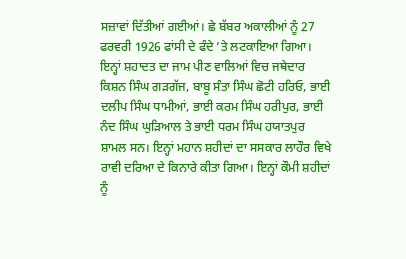ਸਜ਼ਾਵਾਂ ਦਿੱਤੀਆਂ ਗਈਆਂ। ਛੇ ਬੱਬਰ ਅਕਾਲੀਆਂ ਨੂੰ 27 ਫਰਵਰੀ 1926 ਫਾਂਸੀ ਦੇ ਫੰਦੇ ’ਤੇ ਲਟਕਾਇਆ ਗਿਆ।
ਇਨ੍ਹਾਂ ਸ਼ਹਾਦਤ ਦਾ ਜਾਮ ਪੀਣ ਵਾਲਿਆਂ ਵਿਚ ਜਥੇਦਾਰ ਕਿਸ਼ਨ ਸਿੰਘ ਗੜਗੱਜ, ਬਾਬੂ ਸੰਤਾ ਸਿੰਘ ਛੋਟੀ ਹਰਿਓ, ਭਾਈ ਦਲੀਪ ਸਿੰਘ ਧਾਮੀਆਂ, ਭਾਈ ਕਰਮ ਸਿੰਘ ਹਰੀਪੁਰ, ਭਾਈ ਨੰਦ ਸਿੰਘ ਘੁੜਿਆਲ ਤੇ ਭਾਈ ਧਰਮ ਸਿੰਘ ਹਯਾਤਪੁਰ ਸ਼ਾਮਲ ਸਨ। ਇਨ੍ਹਾਂ ਮਹਾਨ ਸ਼ਹੀਦਾਂ ਦਾ ਸਸਕਾਰ ਲਾਹੌਰ ਵਿਖੇ ਰਾਵੀ ਦਰਿਆ ਦੇ ਕਿਨਾਰੇ ਕੀਤਾ ਗਿਆ। ਇਨ੍ਹਾਂ ਕੌਮੀ ਸ਼ਹੀਦਾਂ ਨੂੰ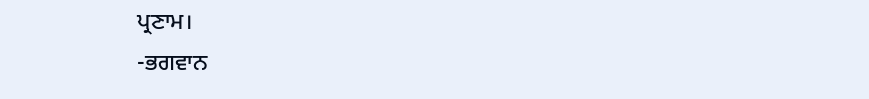ਪ੍ਰਣਾਮ।
-ਭਗਵਾਨ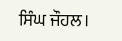ਸਿੰਘ ਜੌਹਲ।